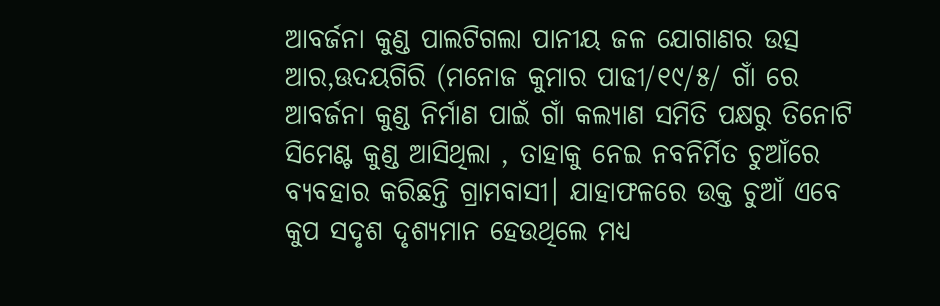ଆବର୍ଜନା କୁଣ୍ଡ ପାଲଟିଗଲା ପାନୀୟ ଜଳ ଯୋଗାଣର ଉତ୍ସ ଆର,ଊଦୟଗିରି (ମନୋଜ କୁମାର ପାଢୀ/୧୯/୫/ ଗାଁ ରେ ଆବର୍ଜନା କୁଣ୍ଡ ନିର୍ମାଣ ପାଇଁ ଗାଁ କଲ୍ୟାଣ ସମିତି ପକ୍ଷରୁ ତିନୋଟି ସିମେଣ୍ଟ କୁଣ୍ଡ ଆସିଥିଲା , ତାହାକୁ ନେଇ ନବନିର୍ମିତ ଚୁଆଁରେ ବ୍ୟବହାର କରିଛନ୍ତି ଗ୍ରାମବାସୀ। ଯାହାଫଳରେ ଉକ୍ତ ଚୁଆଁ ଏବେ କୁପ ସଦୃଶ ଦୃଶ୍ୟମାନ ହେଉଥିଲେ ମଧ୍ୟ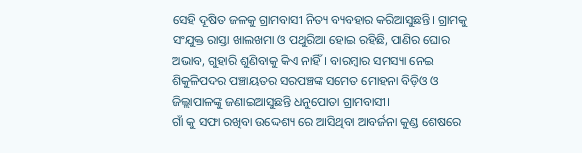ସେହି ଦୂଷିତ ଜଳକୁ ଗ୍ରାମବାସୀ ନିତ୍ୟ ବ୍ୟବହାର କରିଆସୁଛନ୍ତି। ଗ୍ରାମକୁ ସଂଯୁକ୍ତ ରାସ୍ତା ଖାଲଖମା ଓ ପଥୁରିଆ ହୋଇ ରହିଛି, ପାଣିର ଘୋର ଅଭାବ, ଗୁହାରି ଶୁଣିବାକୁ କିଏ ନାହିଁ। ବାରମ୍ବାର ସମସ୍ୟା ନେଇ ଶିକୁଳିପଦର ପଞ୍ଚାୟତର ସରପଞ୍ଚଙ୍କ ସମେତ ମୋହନା ବିଡ଼ିଓ ଓ ଜିଲ୍ଲାପାଳଙ୍କୁ ଜଣାଇଆସୁଛନ୍ତି ଧନୁପୋତା ଗ୍ରାମବାସୀ।
ଗାଁ କୁ ସଫା ରଖିବା ଉଦ୍ଦେଶ୍ୟ ରେ ଆସିଥିବା ଆବର୍ଜନା କୁଣ୍ଡ ଶେଷରେ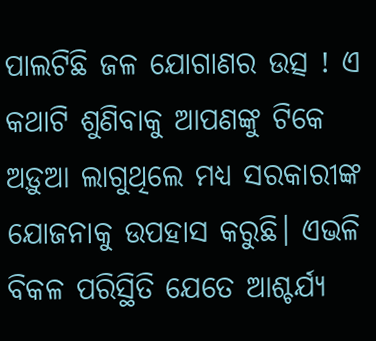ପାଲଟିଛି ଜଳ ଯୋଗାଣର ଉତ୍ସ ! ଏ କଥାଟି ଶୁଣିବାକୁ ଆପଣଙ୍କୁ ଟିକେ ଅଡ଼ୁଆ ଲାଗୁଥିଲେ ମଧ୍ୟ ସରକାରୀଙ୍କ ଯୋଜନାକୁ ଉପହାସ କରୁଛି। ଏଭଳି ବିକଳ ପରିସ୍ଥିତି ଯେତେ ଆଶ୍ଚର୍ଯ୍ୟ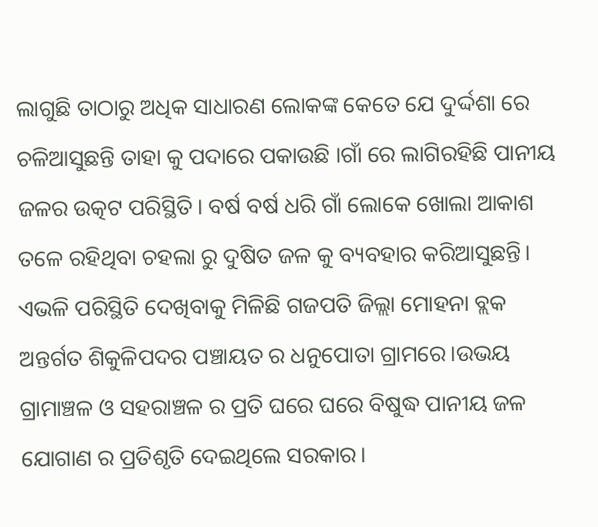ଲାଗୁଛି ତାଠାରୁ ଅଧିକ ସାଧାରଣ ଲୋକଙ୍କ କେତେ ଯେ ଦୁର୍ଦ୍ଦଶା ରେ ଚଳିଆସୁଛନ୍ତି ତାହା କୁ ପଦାରେ ପକାଉଛି ।ଗାଁ ରେ ଲାଗିରହିଛି ପାନୀୟ ଜଳର ଉତ୍କଟ ପରିସ୍ଥିତି। ବର୍ଷ ବର୍ଷ ଧରି ଗାଁ ଲୋକେ ଖୋଲା ଆକାଶ ତଳେ ରହିଥିବା ଚହଲା ରୁ ଦୁଷିତ ଜଳ କୁ ବ୍ୟବହାର କରିଆସୁଛନ୍ତି। ଏଭଳି ପରିସ୍ଥିତି ଦେଖିବାକୁ ମିଳିଛି ଗଜପତି ଜିଲ୍ଲା ମୋହନା ବ୍ଲକ ଅନ୍ତର୍ଗତ ଶିକୁଳିପଦର ପଞ୍ଚାୟତ ର ଧନୁପୋତା ଗ୍ରାମରେ।ଉଭୟ ଗ୍ରାମାଞ୍ଚଳ ଓ ସହରାଞ୍ଚଳ ର ପ୍ରତି ଘରେ ଘରେ ବିଷୁଦ୍ଧ ପାନୀୟ ଜଳ ଯୋଗାଣ ର ପ୍ରତିଶୃତି ଦେଇଥିଲେ ସରକାର।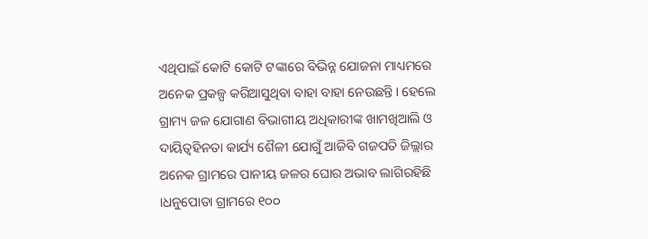ଏଥିପାଇଁ କୋଟି କୋଟି ଟଙ୍କାରେ ବିଭିନ୍ନ ଯୋଜନା ମାଧ୍ୟମରେ ଅନେକ ପ୍ରକଳ୍ପ କରିଆସୁଥିବା ବାହା ବାହା ନେଉଛନ୍ତି। ହେଲେ ଗ୍ରାମ୍ୟ ଜଳ ଯୋଗାଣ ବିଭାଗୀୟ ଅଧିକାରୀଙ୍କ ଖାମଖିଆଲି ଓ ଦାୟିତ୍ଵହିନତା କାର୍ଯ୍ୟ ଶୈଳୀ ଯୋଗୁଁ ଆଜିବି ଗଜପତି ଜିଲ୍ଲାର ଅନେକ ଗ୍ରାମରେ ପାନୀୟ ଜଳର ଘୋର ଅଭାବ ଲାଗିରହିଛି ।ଧନୁପୋତା ଗ୍ରାମରେ ୧୦୦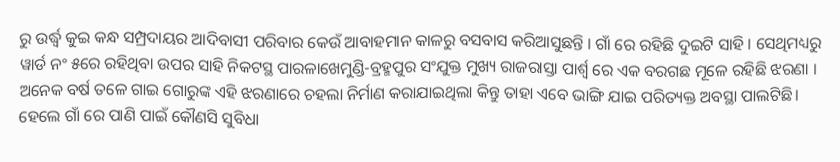ରୁ ଉର୍ଦ୍ଧ୍ବ କୁଇ କନ୍ଧ ସମ୍ପ୍ରଦାୟର ଆଦିବାସୀ ପରିବାର କେଉଁ ଆବାହମାନ କାଳରୁ ବସବାସ କରିଆସୁଛନ୍ତି । ଗାଁ ରେ ରହିଛି ଦୁଇଟି ସାହି । ସେଥିମଧ୍ୟରୁ ୱାର୍ଡ ନଂ ୫ରେ ରହିଥିବା ଉପର ସାହି ନିକଟସ୍ଥ ପାରଳାଖେମୁଣ୍ଡି-ବ୍ରହ୍ମପୁର ସଂଯୁକ୍ତ ମୁଖ୍ୟ ରାଜରାସ୍ତା ପାର୍ଶ୍ୱ ରେ ଏକ ବରଗଛ ମୂଳେ ରହିଛି ଝରଣା । ଅନେକ ବର୍ଷ ତଳେ ଗାଇ ଗୋରୁଙ୍କ ଏହି ଝରଣାରେ ଚହଲା ନିର୍ମାଣ କରାଯାଇଥିଲା କିନ୍ତୁ ତାହା ଏବେ ଭାଙ୍ଗି ଯାଇ ପରିତ୍ୟକ୍ତ ଅବସ୍ଥା ପାଲଟିଛି। ହେଲେ ଗାଁ ରେ ପାଣି ପାଇଁ କୌଣସି ସୁବିଧା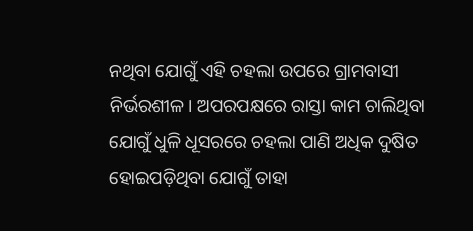ନଥିବା ଯୋଗୁଁ ଏହି ଚହଲା ଉପରେ ଗ୍ରାମବାସୀ ନିର୍ଭରଶୀଳ। ଅପରପକ୍ଷରେ ରାସ୍ତା କାମ ଚାଲିଥିବା ଯୋଗୁଁ ଧୁଳି ଧୂସରରେ ଚହଲା ପାଣି ଅଧିକ ଦୁଷିତ ହୋଇପଡ଼ିଥିବା ଯୋଗୁଁ ତାହା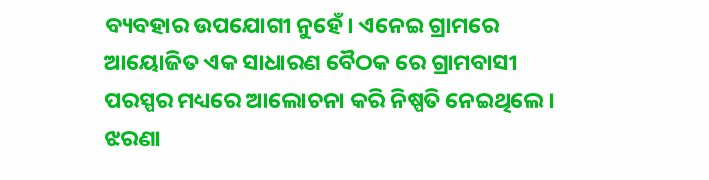ବ୍ୟବହାର ଉପଯୋଗୀ ନୁହେଁ। ଏନେଇ ଗ୍ରାମରେ ଆୟୋଜିତ ଏକ ସାଧାରଣ ବୈଠକ ରେ ଗ୍ରାମବାସୀ ପରସ୍ପର ମଧ୍ୟରେ ଆଲୋଚନା କରି ନିଷ୍ପତି ନେଇଥିଲେ। ଝରଣା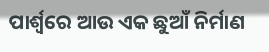ପାର୍ଶ୍ଵରେ ଆଉ ଏକ ଛୁଆଁ ନିର୍ମାଣ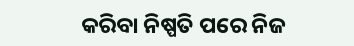କରିବା ନିଷ୍ପତି ପରେ ନିଜ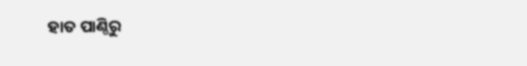ହାତ ପାଣ୍ଠିରୁ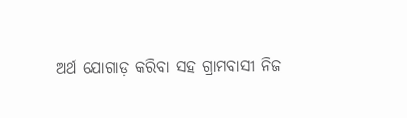ଅର୍ଥ ଯୋଗାଡ଼ କରିବା ସହ ଗ୍ରାମବାସୀ ନିଜ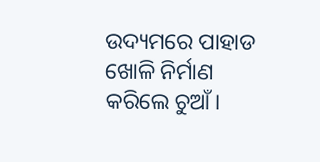ଉଦ୍ୟମରେ ପାହାଡ ଖୋଳି ନିର୍ମାଣ କରିଲେ ଚୁଆଁ।